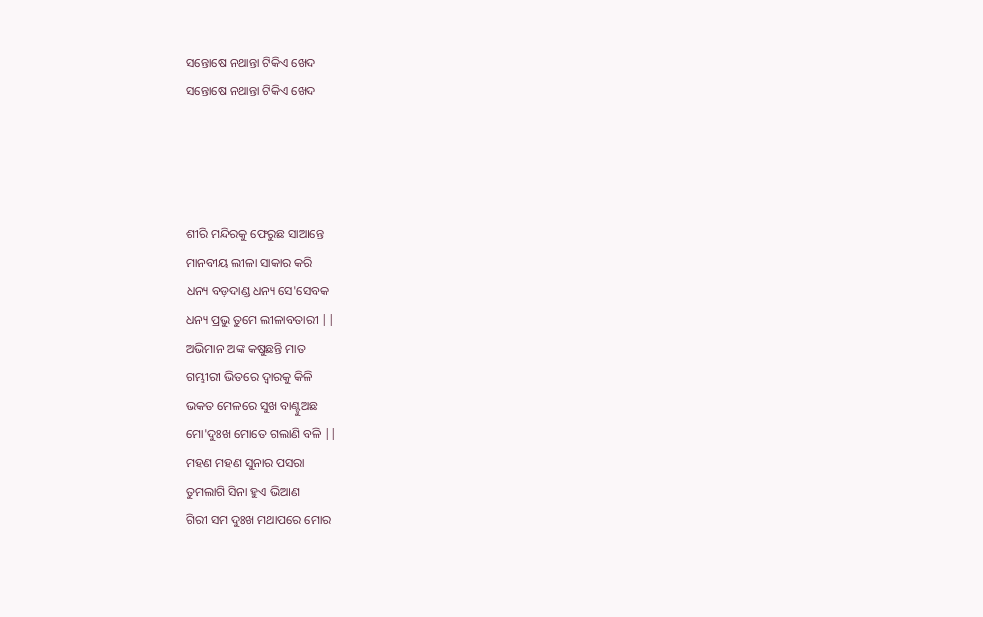ସନ୍ତୋଷେ ନଥାନ୍ତା ଟିକିଏ ଖେଦ
ସନ୍ତୋଷେ ନଥାନ୍ତା ଟିକିଏ ଖେଦ




ଶୀରି ମନ୍ଦିରକୁ ଫେରୁଛ ସାଆନ୍ତେ
ମାନବୀୟ ଲୀଳା ସାକାର କରି
ଧନ୍ୟ ବଡ଼ଦାଣ୍ଡ ଧନ୍ୟ ସେ'ସେବକ
ଧନ୍ୟ ପ୍ରଭୁ ତୁମେ ଲୀଳାବତାରୀ ||
ଅଭିମାନ ଅଙ୍କ କଷୁଛନ୍ତି ମାତ
ଗମ୍ଭୀରୀ ଭିତରେ ଦ୍ବାରକୁ କିଳି
ଭକତ ମେଳରେ ସୁଖ ବାଣ୍ଟୁଅଛ
ମୋ'ଦୁଃଖ ମୋତେ ଗଲାଣି ବଳି ||
ମହଣ ମହଣ ସୁନାର ପସରା
ତୁମଲାଗି ସିନା ହୁଏ ଭିଆଣ
ଗିରୀ ସମ ଦୁଃଖ ମଥାପରେ ମୋର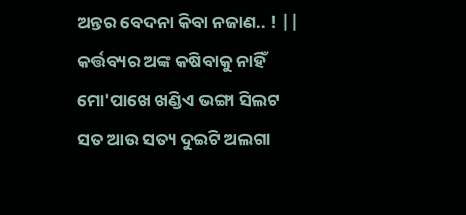ଅନ୍ତର ବେଦନା କିବା ନଜାଣ.. ! ||
କର୍ତ୍ତବ୍ୟର ଅଙ୍କ କଷିବାକୁ ନାହିଁ
ମୋ'ପାଖେ ଖଣ୍ଡିଏ ଭଙ୍ଗା ସିଲଟ
ସତ ଆଉ ସତ୍ୟ ଦୁଇଟି ଅଲଗା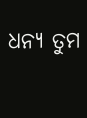ଧନ୍ୟ ତୁମ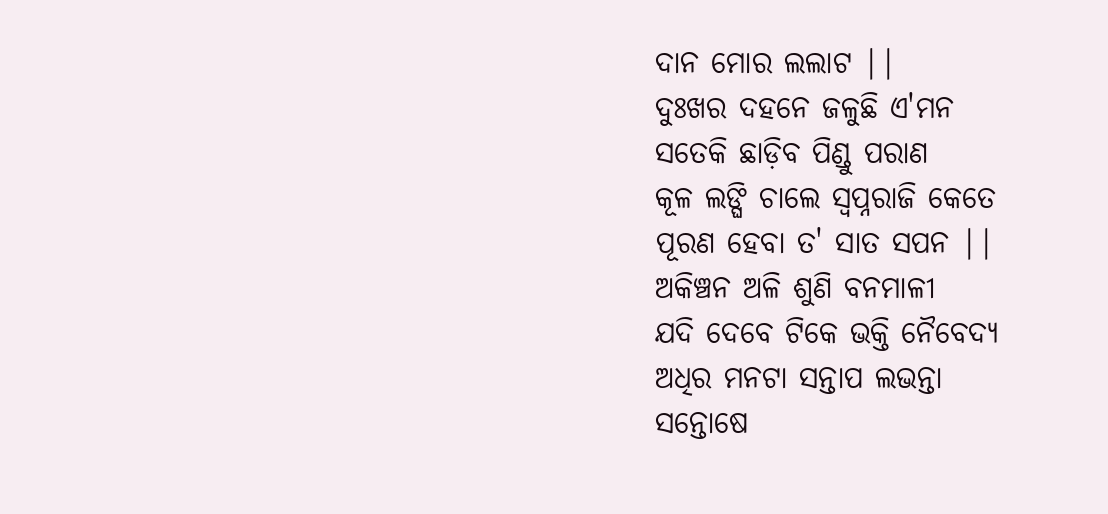ଦାନ ମୋର ଲଲାଟ ||
ଦୁଃଖର ଦହନେ ଜଳୁଛି ଏ'ମନ
ସତେକି ଛାଡ଼ିବ ପିଣ୍ଡୁ ପରାଣ
କୂଳ ଲଙ୍ଘି ଚାଲେ ସ୍ବପ୍ନରାଜି କେତେ
ପୂରଣ ହେବା ତ' ସାତ ସପନ ||
ଅକିଞ୍ଚନ ଅଳି ଶୁଣି ବନମାଳୀ
ଯଦି ଦେବେ ଟିକେ ଭକ୍ତି ନୈବେଦ୍ୟ
ଅଧିର ମନଟା ସନ୍ତାପ ଲଭନ୍ତା
ସନ୍ତୋଷେ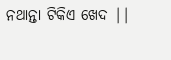ନଥାନ୍ତା ଟିକିଏ ଖେଦ ||